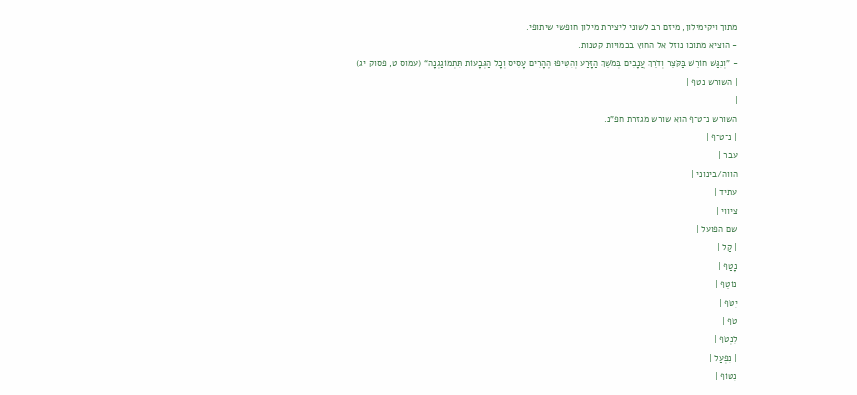מתוך ויקימילון, מיזם רב לשוני ליצירת מילון חופשי שיתופי.
- הוציא מתוכו נוזל אל החוץ בכמויות קטנות.
- ”וְנִגַּשׁ חוֹרֵשׁ בַּקֹּצֵר וְדֹרֵךְ עֲנָבִים בְּמֹשֵׁךְ הַזָּרַע וְהִטִּיפוּ הֶהָרִים עָסִיס וְכָל הַגְּבָעוֹת תִּתְמוֹגַגְנָה“ (עמוס ט, פסוק יג)
| השורש נטף |
|
השורש נ־ט־ף הוא שורש מגזרת חפ"נ.
| נ־ט־ף |
עבר |
הווה/בינוני |
עתיד |
ציווי |
שם הפועל |
| קַל |
נָטַף |
נוֹטֵף |
יִטֹּף |
טֹף |
לִנְטֹף |
| נִפְעַל |
נִטּוֹף |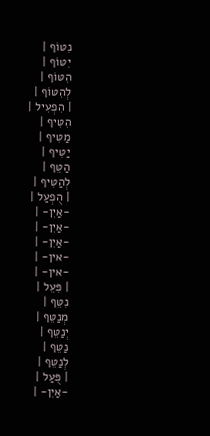נִטּוֹף |
יִטּוֹף |
הִטּוֹף |
לְהִטּוֹף |
| הִפְעִיל |
הִטִּיף |
מַטִּיף |
יַטִּיף |
הַטֵּף |
לְהַטִּיף |
| הֻפְעַל |
-אַיִן- |
-אַיִן- |
-אַיִן- |
-אין- |
-אין- |
| פִּעֵל |
נִטֵּף |
מְנַטֵּף |
יְנַטֵּף |
נַטֵּף |
לְנַטֵּף |
| פֻּעַל |
-אַיִן- |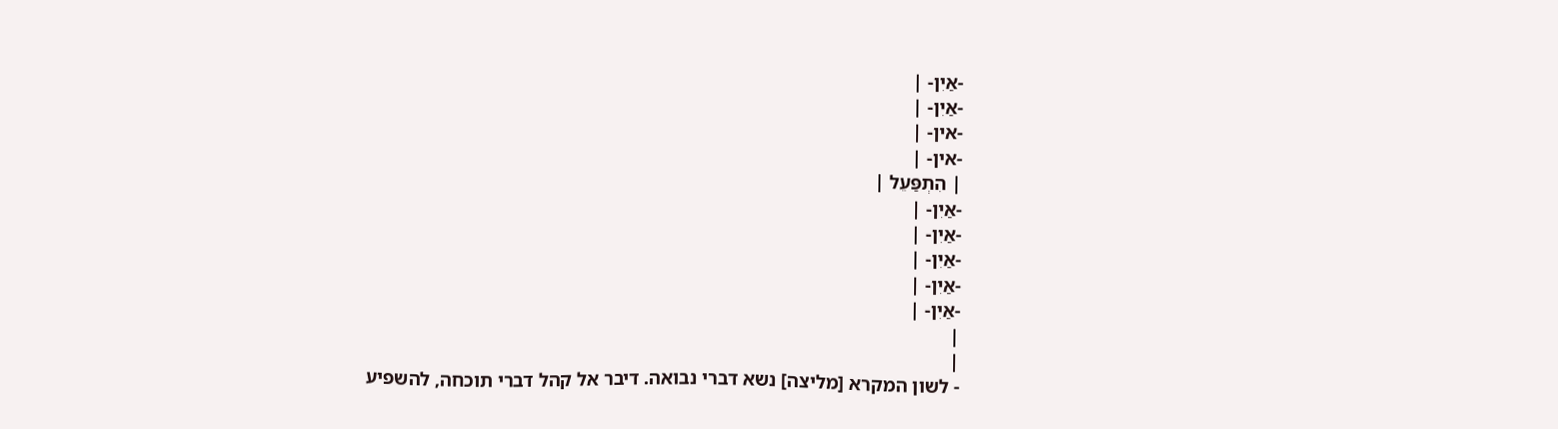-אַיִן- |
-אַיִן- |
-אין- |
-אין- |
| הִתְפַּעֵל |
-אַיִן- |
-אַיִן- |
-אַיִן- |
-אַיִן- |
-אַיִן- |
|
|
- לשון המקרא [מליצה] נשא דברי נבואה. דיבר אל קהל דברי תוכחה, להשפיע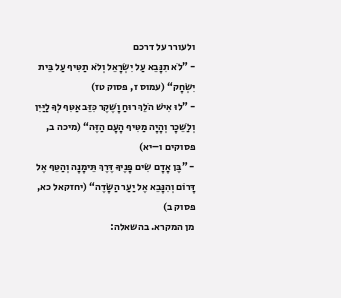ולעורר על דרכם
- ”לֹא תִנָּבֵא עַל יִשְׂרָאֵל וְלֹא תַטִּיף עַל בֵּית יִשְׂחָק“ (עמוס ז, פסוק טז)
- ”לוּ אִישׁ הֹלֵךְ רוּחַ וָשֶׁקֶר כִּזֵּב אַטִּף לְךָ לַיַּיִן וְלַשֵּׁכָר וְהָיָה מַטִּיף הָעָם הַזֶּה“ (מיכה ב, פסוקים ו–יא)
- ”בֶּן אָדָם שִׂים פָּנֶיךָ דֶּרֶךְ תֵּימָנָה וְהַטֵּף אֶל דָּרוֹם וְהִנָּבֵא אֶל יַעַר הַשָּׂדֶה“ (יחזקאל כא, פסוק ב)
מן המקרא. בהשאלה: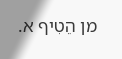מן הֵטִיף א.